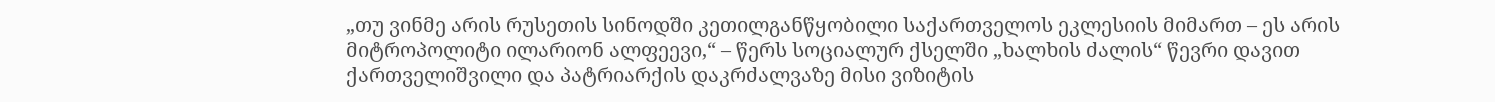„თუ ვინმე არის რუსეთის სინოდში კეთილგანწყობილი საქართველოს ეკლესიის მიმართ – ეს არის მიტროპოლიტი ილარიონ ალფეევი,“ – წერს სოციალურ ქსელში „ხალხის ძალის“ წევრი დავით ქართველიშვილი და პატრიარქის დაკრძალვაზე მისი ვიზიტის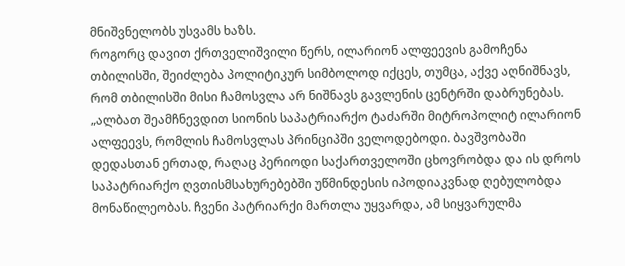მნიშვნელობს უსვამს ხაზს.
როგორც დავით ქრთველიშვილი წერს, ილარიონ ალფეევის გამოჩენა თბილისში, შეიძლება პოლიტიკურ სიმბოლოდ იქცეს, თუმცა, აქვე აღნიშნავს, რომ თბილისში მისი ჩამოსვლა არ ნიშნავს გავლენის ცენტრში დაბრუნებას.
„ალბათ შეამჩნევდით სიონის საპატრიარქო ტაძარში მიტროპოლიტ ილარიონ ალფეევს, რომლის ჩამოსვლას პრინციპში ველოდებოდი. ბავშვობაში დედასთან ერთად, რაღაც პერიოდი საქართველოში ცხოვრობდა და ის დროს საპატრიარქო ღვთისმსახურებებში უწმინდესის იპოდიაკვნად ღებულობდა მონაწილეობას. ჩვენი პატრიარქი მართლა უყვარდა, ამ სიყვარულმა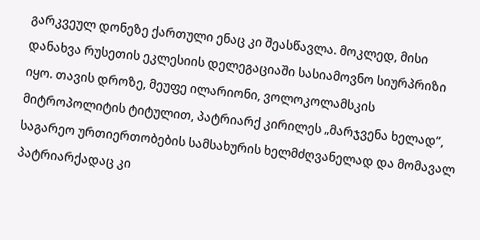გარკვეულ დონეზე ქართული ენაც კი შეასწავლა. მოკლედ, მისი დანახვა რუსეთის ეკლესიის დელეგაციაში სასიამოვნო სიურპრიზი იყო. თავის დროზე, მეუფე ილარიონი, ვოლოკოლამსკის მიტროპოლიტის ტიტულით, პატრიარქ კირილეს „მარჯვენა ხელად”, საგარეო ურთიერთობების სამსახურის ხელმძღვანელად და მომავალ პატრიარქადაც კი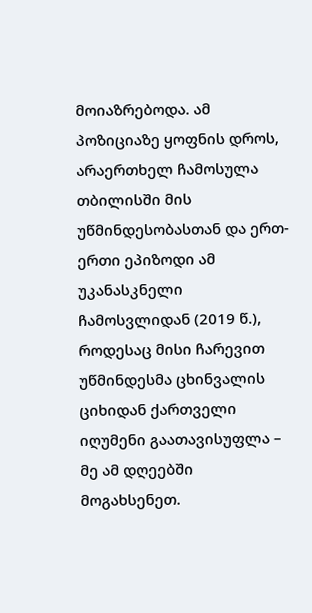მოიაზრებოდა. ამ პოზიციაზე ყოფნის დროს, არაერთხელ ჩამოსულა თბილისში მის უწმინდესობასთან და ერთ-ერთი ეპიზოდი ამ უკანასკნელი ჩამოსვლიდან (2019 წ.), როდესაც მისი ჩარევით უწმინდესმა ცხინვალის ციხიდან ქართველი იღუმენი გაათავისუფლა – მე ამ დღეებში მოგახსენეთ.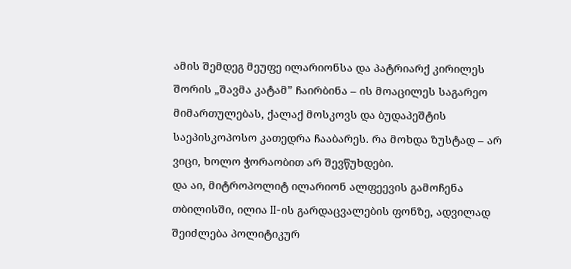ამის შემდეგ მეუფე ილარიონსა და პატრიარქ კირილეს შორის „შავმა კატამ” ჩაირბინა – ის მოაცილეს საგარეო მიმართულებას, ქალაქ მოსკოვს და ბუდაპეშტის საეპისკოპოსო კათედრა ჩააბარეს. რა მოხდა ზუსტად – არ ვიცი, ხოლო ჭორაობით არ შევწუხდები.
და აი, მიტროპოლიტ ილარიონ ალფეევის გამოჩენა თბილისში, ილია II-ის გარდაცვალების ფონზე, ადვილად შეიძლება პოლიტიკურ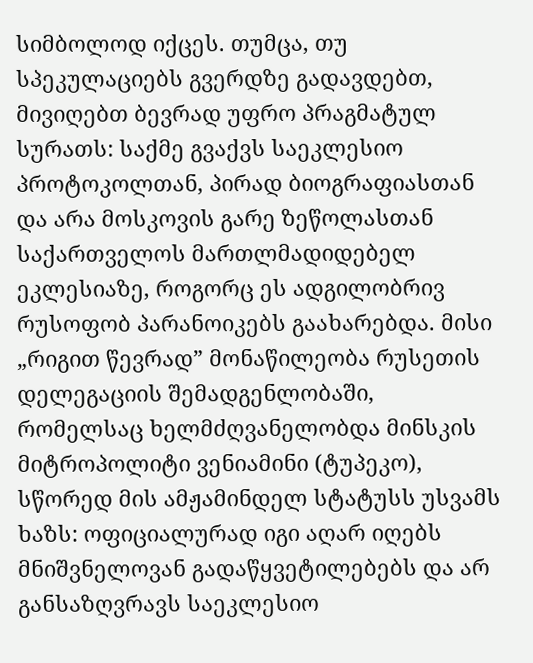სიმბოლოდ იქცეს. თუმცა, თუ სპეკულაციებს გვერდზე გადავდებთ, მივიღებთ ბევრად უფრო პრაგმატულ სურათს: საქმე გვაქვს საეკლესიო პროტოკოლთან, პირად ბიოგრაფიასთან და არა მოსკოვის გარე ზეწოლასთან საქართველოს მართლმადიდებელ ეკლესიაზე, როგორც ეს ადგილობრივ რუსოფობ პარანოიკებს გაახარებდა. მისი „რიგით წევრად” მონაწილეობა რუსეთის დელეგაციის შემადგენლობაში, რომელსაც ხელმძღვანელობდა მინსკის მიტროპოლიტი ვენიამინი (ტუპეკო), სწორედ მის ამჟამინდელ სტატუსს უსვამს ხაზს: ოფიციალურად იგი აღარ იღებს მნიშვნელოვან გადაწყვეტილებებს და არ განსაზღვრავს საეკლესიო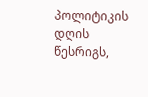პოლიტიკის დღის წესრიგს,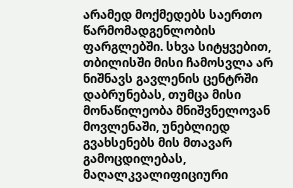არამედ მოქმედებს საერთო წარმომადგენლობის ფარგლებში. სხვა სიტყვებით, თბილისში მისი ჩამოსვლა არ ნიშნავს გავლენის ცენტრში დაბრუნებას, თუმცა მისი მონაწილეობა მნიშვნელოვან მოვლენაში, უნებლიედ გვახსენებს მის მთავარ გამოცდილებას, მაღალკვალიფიციური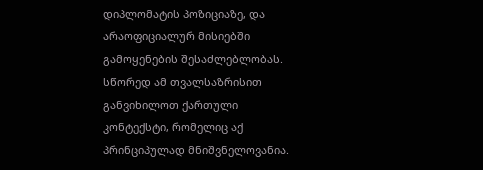დიპლომატის პოზიციაზე, და არაოფიციალურ მისიებში გამოყენების შესაძლებლობას. სწორედ ამ თვალსაზრისით განვიხილოთ ქართული კონტექსტი, რომელიც აქ პრინციპულად მნიშვნელოვანია.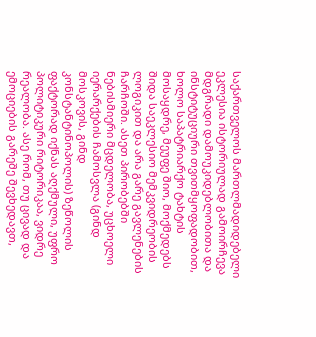საქართველოს მართლმადიდებელი ეკლესია ისტორიულად გამოირჩევა მდგრადი დამოუკიდებლობითა და ინსტიტუციური თვითმყოფადობით, ხოლო საპატრიარქო ტახტის მოსაყდრე, მეუფე შიო, მოქმედებს შიდა საეკლესიო მემკვიდრეობის ლოგიკით და არა გარე გავლენების ჩარჩოში. ასეთ პირობებში ნებისმიერი მცდელობა, უცხოელი იერარქების ჩამოსვლა (გინდ მოსკოვის, გინდ კონსტანტინოპოლის) ზეწოლის ფაქტორად იქნას აღქმული, უფრო პოლიტიკური რიტორიკაა, ვიდრე რეალობა. ასე რომ, თუ ცივად და ემოციების გარეშე შევხედავთ,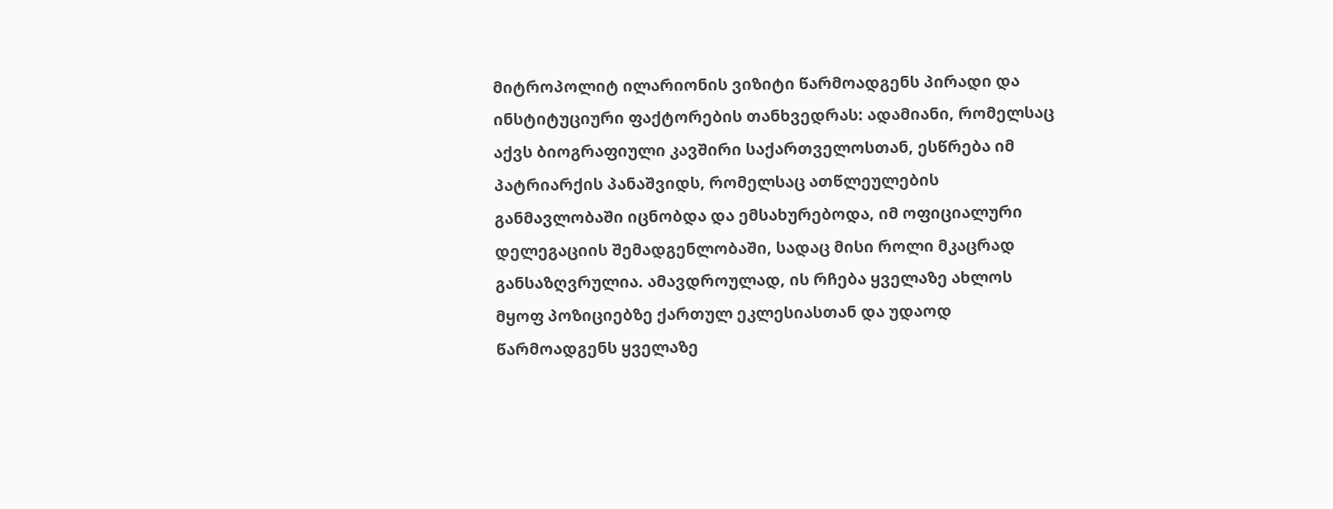მიტროპოლიტ ილარიონის ვიზიტი წარმოადგენს პირადი და ინსტიტუციური ფაქტორების თანხვედრას: ადამიანი, რომელსაც აქვს ბიოგრაფიული კავშირი საქართველოსთან, ესწრება იმ პატრიარქის პანაშვიდს, რომელსაც ათწლეულების განმავლობაში იცნობდა და ემსახურებოდა, იმ ოფიციალური დელეგაციის შემადგენლობაში, სადაც მისი როლი მკაცრად განსაზღვრულია. ამავდროულად, ის რჩება ყველაზე ახლოს მყოფ პოზიციებზე ქართულ ეკლესიასთან და უდაოდ წარმოადგენს ყველაზე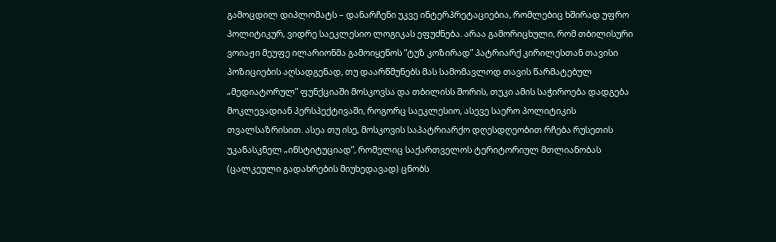გამოცდილ დიპლომატს – დანარჩენი უკვე ინტერპრეტაციებია, რომლებიც ხშირად უფრო პოლიტიკურ, ვიდრე საეკლესიო ლოგიკას ეფუძნება. არაა გამორიცხული, რომ თბილისური ვოიაჟი მეუფე ილარიონმა გამოიყენოს “ტუზ კოზირად” პატრიარქ კირილესთან თავისი პოზიციების აღსადგენად, თუ დაარწმუნებს მას სამომავლოდ თავის წარმატებულ „მედიატორულ” ფუნქციაში მოსკოვსა და თბილისს შორის, თუკი ამის საჭიროება დადგება მოკლევადიან პერსპექტივაში, როგორც საეკლესიო, ასევე საერო პოლიტიკის თვალსაზრისით. ასეა თუ ისე, მოსკოვის საპატრიარქო დღესდღეობით რჩება რუსეთის უკანასკნელ „ინსტიტუციად”, რომელიც საქართველოს ტერიტორიულ მთლიანობას (ცალკეული გადახრების მიუხედავად) ცნობს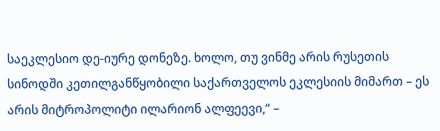საეკლესიო დე-იურე დონეზე. ხოლო, თუ ვინმე არის რუსეთის სინოდში კეთილგანწყობილი საქართველოს ეკლესიის მიმართ – ეს არის მიტროპოლიტი ილარიონ ალფეევი,“ –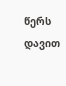წერს დავით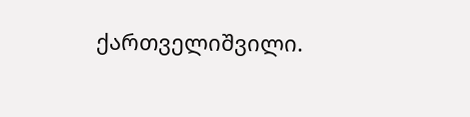ქართველიშვილი.